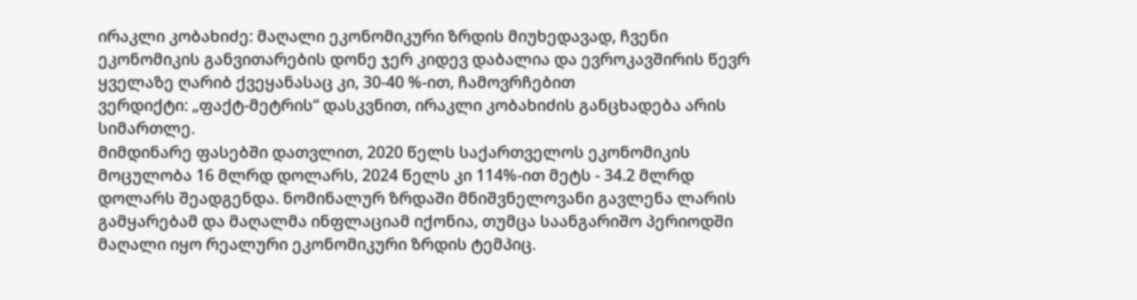ირაკლი კობახიძე: მაღალი ეკონომიკური ზრდის მიუხედავად, ჩვენი ეკონომიკის განვითარების დონე ჯერ კიდევ დაბალია და ევროკავშირის წევრ ყველაზე ღარიბ ქვეყანასაც კი, 30-40 %-ით, ჩამოვრჩებით
ვერდიქტი: „ფაქტ-მეტრის“ დასკვნით, ირაკლი კობახიძის განცხადება არის სიმართლე.
მიმდინარე ფასებში დათვლით, 2020 წელს საქართველოს ეკონომიკის მოცულობა 16 მლრდ დოლარს, 2024 წელს კი 114%-ით მეტს - 34.2 მლრდ დოლარს შეადგენდა. ნომინალურ ზრდაში მნიშვნელოვანი გავლენა ლარის გამყარებამ და მაღალმა ინფლაციამ იქონია, თუმცა საანგარიშო პერიოდში მაღალი იყო რეალური ეკონომიკური ზრდის ტემპიც.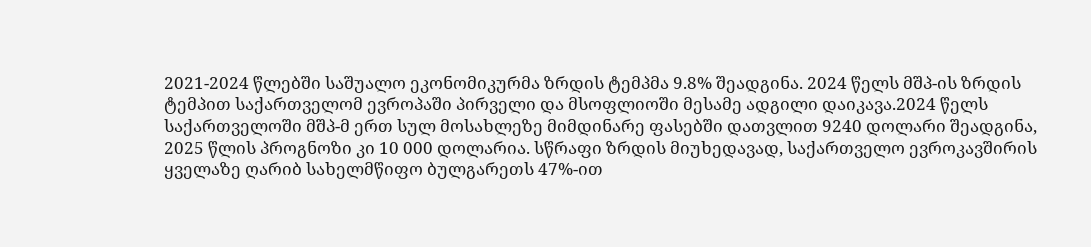2021-2024 წლებში საშუალო ეკონომიკურმა ზრდის ტემპმა 9.8% შეადგინა. 2024 წელს მშპ-ის ზრდის ტემპით საქართველომ ევროპაში პირველი და მსოფლიოში მესამე ადგილი დაიკავა.2024 წელს საქართველოში მშპ-მ ერთ სულ მოსახლეზე მიმდინარე ფასებში დათვლით 9240 დოლარი შეადგინა, 2025 წლის პროგნოზი კი 10 000 დოლარია. სწრაფი ზრდის მიუხედავად, საქართველო ევროკავშირის ყველაზე ღარიბ სახელმწიფო ბულგარეთს 47%-ით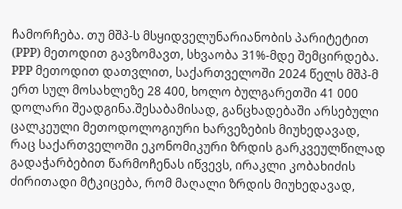ჩამორჩება. თუ მშპ-ს მსყიდველუნარიანობის პარიტეტით (PPP) მეთოდით გავზომავთ, სხვაობა 31%-მდე შემცირდება. PPP მეთოდით დათვლით, საქართველოში 2024 წელს მშპ-მ ერთ სულ მოსახლეზე 28 400, ხოლო ბულგარეთში 41 000 დოლარი შეადგინა.შესაბამისად, განცხადებაში არსებული ცალკეული მეთოდოლოგიური ხარვეზების მიუხედავად, რაც საქართველოში ეკონომიკური ზრდის გარკვეულწილად გადაჭარბებით წარმოჩენას იწვევს, ირაკლი კობახიძის ძირითადი მტკიცება, რომ მაღალი ზრდის მიუხედავად,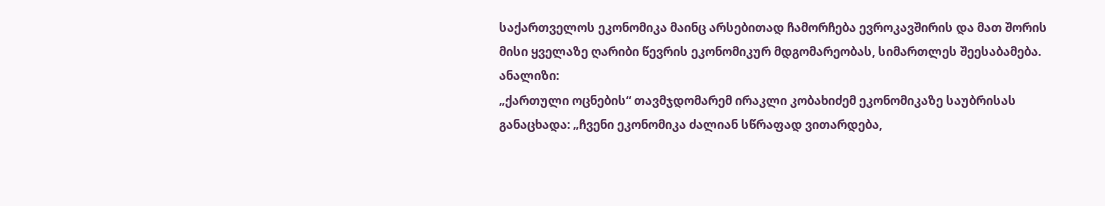საქართველოს ეკონომიკა მაინც არსებითად ჩამორჩება ევროკავშირის და მათ შორის მისი ყველაზე ღარიბი წევრის ეკონომიკურ მდგომარეობას, სიმართლეს შეესაბამება.
ანალიზი:
„ქართული ოცნების“ თავმჯდომარემ ირაკლი კობახიძემ ეკონომიკაზე საუბრისას განაცხადა: „ჩვენი ეკონომიკა ძალიან სწრაფად ვითარდება,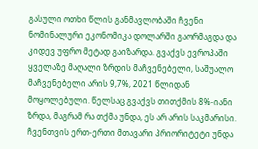გასული ოთხი წლის განმავლობაში ჩვენი ნომინალური ეკონომიკა დოლარში გაორმაგდა და კიდევ უფრო მეტად გაიზარდა. გვაქვს ევროპაში ყველაზე მაღალი ზრდის მაჩვენებელი, საშუალო მაჩვენებელი არის 9,7%, 2021 წლიდან მოყოლებული. წელსაც გვაქვს თითქმის 8%-იანი ზრდა, მაგრამ რა თქმა უნდა, ეს არ არის საკმარისი. ჩვენთვის ერთ-ერთი მთავარი პრიორიტეტი უნდა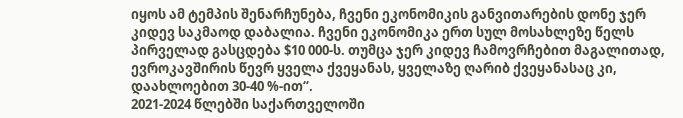იყოს ამ ტემპის შენარჩუნება, ჩვენი ეკონომიკის განვითარების დონე ჯერ კიდევ საკმაოდ დაბალია. ჩვენი ეკონომიკა ერთ სულ მოსახლეზე წელს პირველად გასცდება $10 000-ს. თუმცა ჯერ კიდევ ჩამოვრჩებით მაგალითად, ევროკავშირის წევრ ყველა ქვეყანას, ყველაზე ღარიბ ქვეყანასაც კი, დაახლოებით 30-40 %-ით“.
2021-2024 წლებში საქართველოში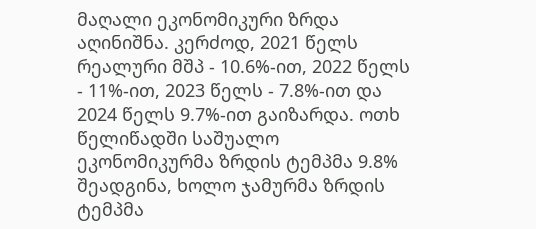მაღალი ეკონომიკური ზრდა აღინიშნა. კერძოდ, 2021 წელს რეალური მშპ - 10.6%-ით, 2022 წელს - 11%-ით, 2023 წელს - 7.8%-ით და 2024 წელს 9.7%-ით გაიზარდა. ოთხ წელიწადში საშუალო ეკონომიკურმა ზრდის ტემპმა 9.8% შეადგინა, ხოლო ჯამურმა ზრდის ტემპმა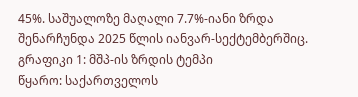45%. საშუალოზე მაღალი 7.7%-იანი ზრდა შენარჩუნდა 2025 წლის იანვარ-სექტემბერშიც.
გრაფიკი 1: მშპ-ის ზრდის ტემპი
წყარო: საქართველოს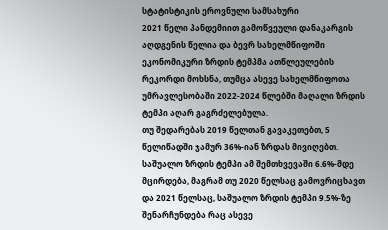სტატისტიკის ეროვნული სამსახური
2021 წელი პანდემიით გამოწვეული დანაკარგის აღდგენის წელია და ბევრ სახელმწიფოში ეკონომიკური ზრდის ტემპმა ათწლეულების რეკორდი მოხსნა, თუმცა ასევე სახელმწიფოთა უმრავლესობაში 2022-2024 წლებში მაღალი ზრდის ტემპი აღარ გაგრძელებულა.
თუ შედარებას 2019 წელთან გავაკეთებთ, 5 წელიწადში ჯამურ 36%-იან ზრდას მივიღებთ. საშუალო ზრდის ტემპი ამ შემთხვევაში 6.6%-მდე მცირდება, მაგრამ თუ 2020 წელსაც გამოვრიცხავთ და 2021 წელსაც, საშუალო ზრდის ტემპი 9.5%-ზე შენარჩუნდება რაც ასევე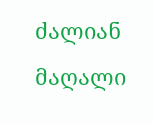ძალიან მაღალი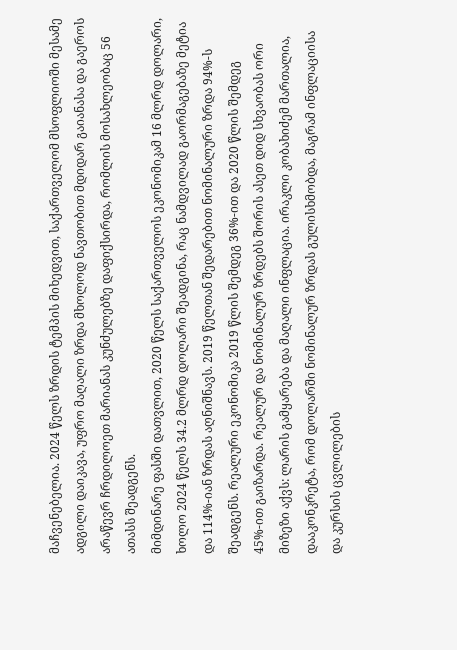მაჩვენებელია. 2024 წელს ზრდის ტემპის მიხედვით, საქართველომ მსოფლიოში მესამე ადგილი დაიკავა, უფრო მაღალი ზრდა მხოლოდ ნავთობით მდიდარ გაიანასა და გაეროს არაწევრ ჩრდილოეთ მარიანას კუნძულებზე დაფიქსირდა, რომლის მოსახლეობაც 56 ათასს შეადგენს.
მიმდინარე ფასში დათვლით, 2020 წელს საქართველოს ეკონომიკამ 16 მლრდ დოლარი, ხოლო 2024 წელს 34.2 მლრდ დოლარი შეადგინა, რაც ნამდვილად გაორმაგებაზე მეტია და 114%-იან ზრდას აღნიშნავს. 2019 წელთან შედარებით ნომინალური ზრდა 94%-ს შეადგენს. რეალური ეკონომიკა 2019 წლის შემდეგ 36%-ით და 2020 წლის შემდეგ 45%-ით გაიზარდა. რეალურ და ნომინალურ ზრდებს შორის ასეთ დიდ სხვაობას ორი მიზეზი აქვს: ლარის გამყარება და მაღალი ინფლაცია. ირაკლი კობახიძემ მართალია, დააკონკრეტა, რომ დოლარში ნომინალურ ზრდას გულისხმობდა, მაგრამ ინფლაციისა და კურსის ცვლილების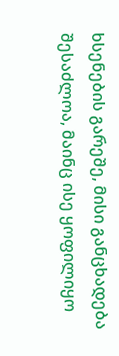ხსენების გარეშე, მისი განცხადება შესაძლოა, მაინც ისე ყოფილიყო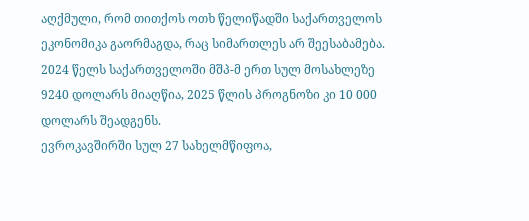აღქმული, რომ თითქოს ოთხ წელიწადში საქართველოს ეკონომიკა გაორმაგდა, რაც სიმართლეს არ შეესაბამება.
2024 წელს საქართველოში მშპ-მ ერთ სულ მოსახლეზე 9240 დოლარს მიაღწია, 2025 წლის პროგნოზი კი 10 000 დოლარს შეადგენს.
ევროკავშირში სულ 27 სახელმწიფოა,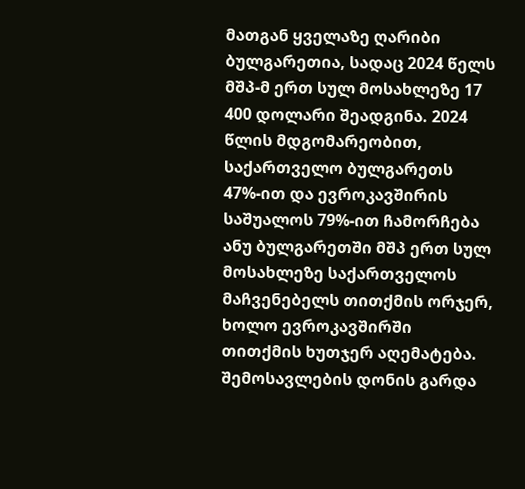მათგან ყველაზე ღარიბი ბულგარეთია, სადაც 2024 წელს მშპ-მ ერთ სულ მოსახლეზე 17 400 დოლარი შეადგინა. 2024 წლის მდგომარეობით, საქართველო ბულგარეთს 47%-ით და ევროკავშირის საშუალოს 79%-ით ჩამორჩება ანუ ბულგარეთში მშპ ერთ სულ მოსახლეზე საქართველოს მაჩვენებელს თითქმის ორჯერ, ხოლო ევროკავშირში თითქმის ხუთჯერ აღემატება.
შემოსავლების დონის გარდა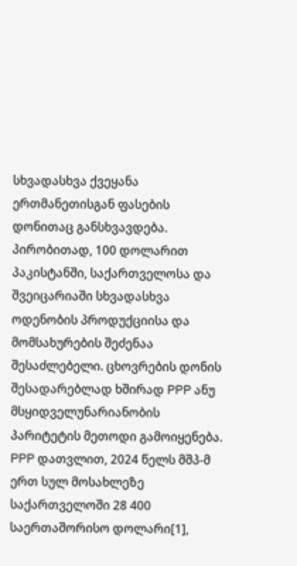სხვადასხვა ქვეყანა ერთმანეთისგან ფასების დონითაც განსხვავდება. პირობითად, 100 დოლარით პაკისტანში, საქართველოსა და შვეიცარიაში სხვადასხვა ოდენობის პროდუქციისა და მომსახურების შეძენაა შესაძლებელი. ცხოვრების დონის შესადარებლად ხშირად PPP ანუ მსყიდველუნარიანობის პარიტეტის მეთოდი გამოიყენება.
PPP დათვლით, 2024 წელს მშპ-მ ერთ სულ მოსახლეზე საქართველოში 28 400 საერთაშორისო დოლარი[1],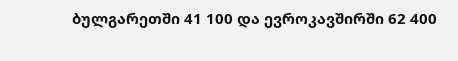ბულგარეთში 41 100 და ევროკავშირში 62 400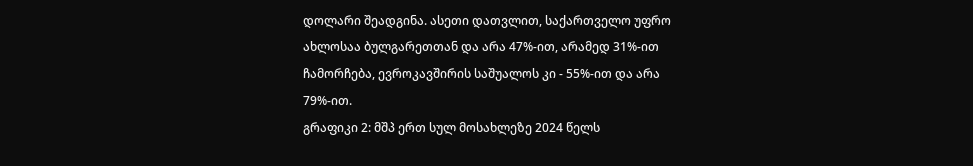დოლარი შეადგინა. ასეთი დათვლით, საქართველო უფრო ახლოსაა ბულგარეთთან და არა 47%-ით, არამედ 31%-ით ჩამორჩება, ევროკავშირის საშუალოს კი - 55%-ით და არა 79%-ით.
გრაფიკი 2: მშპ ერთ სულ მოსახლეზე 2024 წელს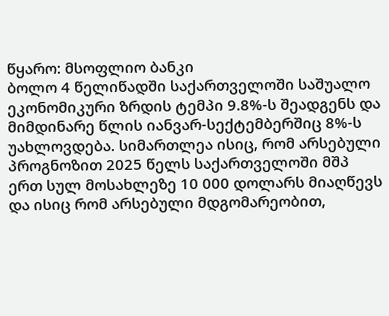წყარო: მსოფლიო ბანკი
ბოლო 4 წელიწადში საქართველოში საშუალო ეკონომიკური ზრდის ტემპი 9.8%-ს შეადგენს და მიმდინარე წლის იანვარ-სექტემბერშიც 8%-ს უახლოვდება. სიმართლეა ისიც, რომ არსებული პროგნოზით 2025 წელს საქართველოში მშპ ერთ სულ მოსახლეზე 10 000 დოლარს მიაღწევს და ისიც რომ არსებული მდგომარეობით,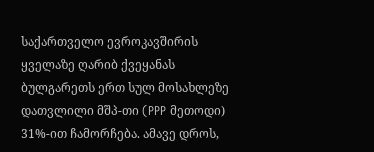საქართველო ევროკავშირის ყველაზე ღარიბ ქვეყანას ბულგარეთს ერთ სულ მოსახლეზე დათვლილი მშპ-თი (PPP მეთოდი) 31%-ით ჩამორჩება. ამავე დროს,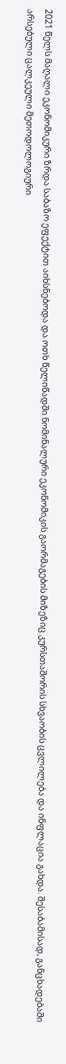2021 წელს მაღალი ეკონომიკური ზრდა საბაზო ეფექტით აიხსნებოდა და ოთხ წელიწადში ნომინალური ეკონომიკის გაორმაგების მიზეზიც კურსთაშორის სხვაობის ცვლილება და ინფლაცია გახდა. შესაბამისად, განცხადებაში არსებული ცალკეული მეთოდოლოგიური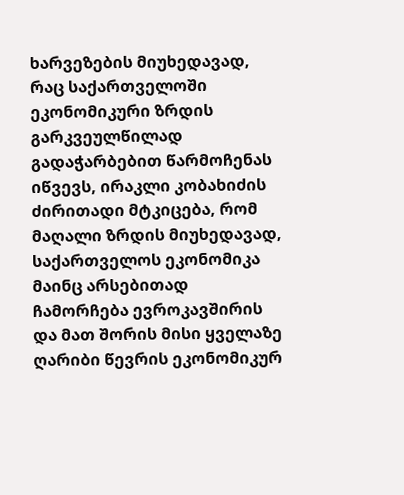ხარვეზების მიუხედავად, რაც საქართველოში ეკონომიკური ზრდის გარკვეულწილად გადაჭარბებით წარმოჩენას იწვევს, ირაკლი კობახიძის ძირითადი მტკიცება, რომ მაღალი ზრდის მიუხედავად, საქართველოს ეკონომიკა მაინც არსებითად ჩამორჩება ევროკავშირის და მათ შორის მისი ყველაზე ღარიბი წევრის ეკონომიკურ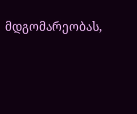მდგომარეობას,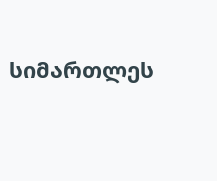სიმართლეს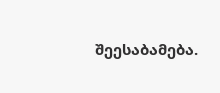შეესაბამება.